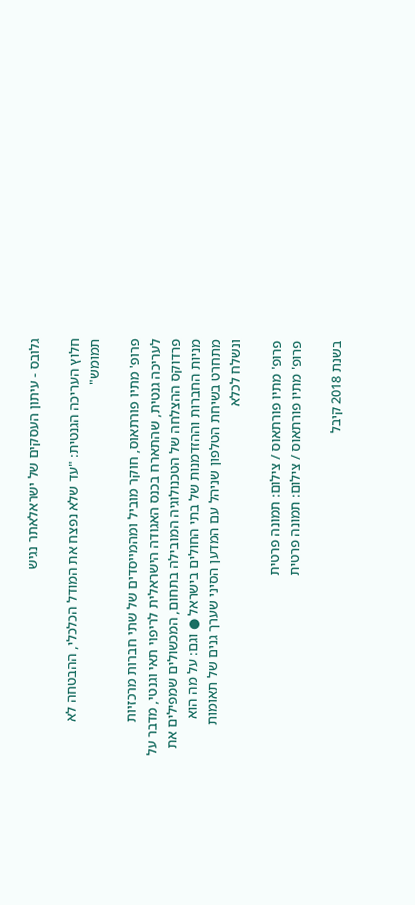גלובס - עיתון העסקים של ישראלאתר נגיש

חלוץ העריכה הגנטית: "עד שלא נפצח את המודל הכלכלי, ההבטחה לא תמומש"

פרופ' מתיו פורתאוס, חוקר מוביל ומהמייסדים של שתי חברות מרכזיות לעריכה גנטית, שהתארח בכנס האגודה הישראלית לריפוי תאי וגנטי, מדבר על פרדוקס ההצלחה של הטכנולוגיה המובילה בתחום, המכשולים שמפילים את מניות החברות וההזדמנות של בתי החולים בישראל ● וגם: על מה הוא מתחרט בשיחת הטלפון שניהל עם המדען הסיני שערך גנים של תאומות ונשלח לכלא

פרופ' מתיו פורתאוס / צילום: תמונה פרטית
פרופ' מתיו פורתאוס / צילום: תמונה פרטית

בשנת 2018 קיבל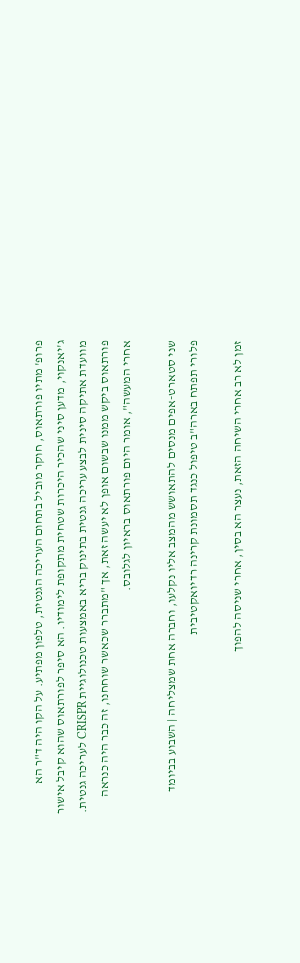פרופ' מתיו פורתאוס, חוקר מוביל בתחום העריכה הגנטית, טלפון מפתיע. על הקו היה ד"ר הא ג'יאנקוי, מדען סיני שהכיר היכרות שטחית מתקופת לימודיו. הא סיפר לפורתאוס שהוא קיבל אישור מוועדת אתיקה סינית לבצע עריכה גנטית בתינוק בריא באמצעות טכנולוגיית CRISPR לעריכה גנטית. פורתאוס ביקש ממנו שבשום אופן לא יעשה זאת, אך "מתברר שכאשר שוחחנו, זה כבר היה כנראה אחרי המעשה", אומר היום פורתאוס בראיון לגלובס.

שני סטארט-אפים מנסים להתאושש מהמצב אליו נקלעו, וחברה אחת שמצליחה | השבוע בביומד
פלורי תפתח בארה"ב טיפול כנגד תסמונת קרינה רדיואקטיבית

זמן לא רב אחרי השיחה הזאת, נעצר הא בסין, אחרי שניסה להפוך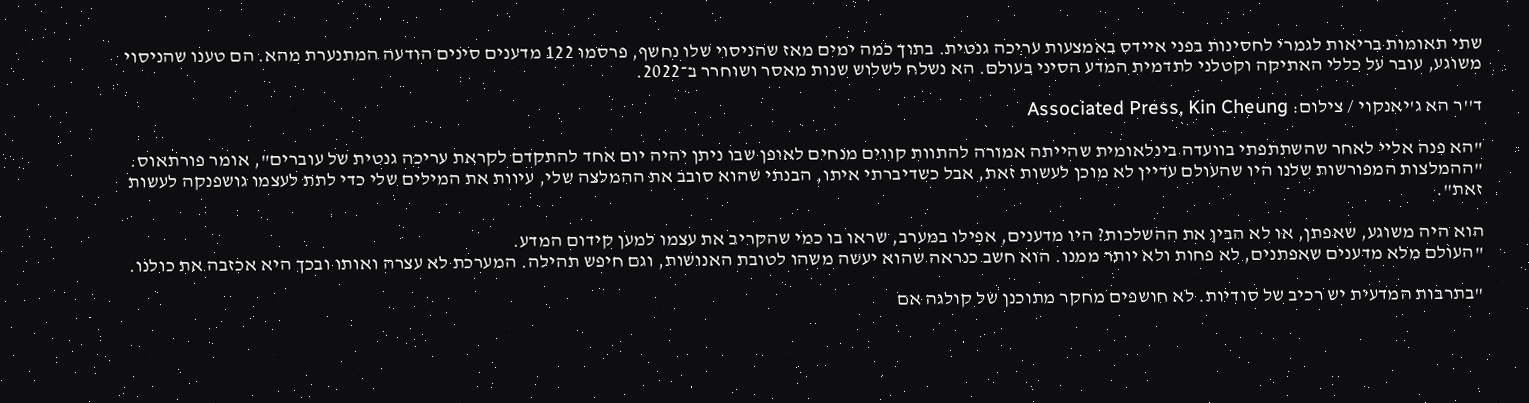שתי תאומות בריאות לגמרי לחסינות בפני איידס באמצעות עריכה גנטית. בתוך כמה ימים מאז שהניסוי שלו נחשף, פרסמו 122 מדענים סינים הודעה המתנערת מהא. הם טענו שהניסוי משוגע, עובר על כללי האתיקה וקטלני לתדמית המדע הסיני בעולם. הא נשלח לשלוש שנות מאסר ושוחרר ב־2022.

ד''ר הא ג'יאנקוי / צילום: Associated Press, Kin Cheung

"הא פנה אליי לאחר שהשתתפתי בוועדה בינלאומית שהייתה אמורה להתוות קווים מנחים לאופן שבו ניתן יהיה יום אחד להתקדם לקראת עריכה גנטית של עוברים", אומר פורתאוס. "ההמלצות המפורשות שלנו היו שהעולם עדיין לא מוכן לעשות זאת, אבל כשדיברתי איתו, הבנתי שהוא סובב את ההמלצה שלי, עיוות את המילים שלי כדי לתת לעצמו גושפנקה לעשות זאת".

הוא היה משוגע, שאפתן, או לא הבין את ההשלכות? היו מדענים, אפילו במערב, שראו בו כמי שהקריב את עצמו למען קידום המדע.
"העולם מלא מדענים שאפתנים, לא פחות ולא יותר ממנו. הוא חשב כנראה שהוא יעשה משהו לטובת האנושות, וגם חיפש תהילה. המערכת לא עצרה ואותו ובכך היא אכזבה את כולנו.

"בתרבות המדעית יש רכיב של סודיות. לא חושפים מחקר מתוכנן של קולגה אם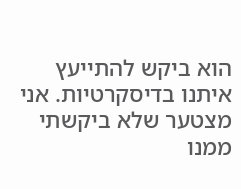הוא ביקש להתייעץ איתנו בדיסקרטיות. אני מצטער שלא ביקשתי ממנו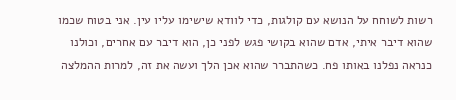רשות לשוחח על הנושא עם קולגות, כדי לוודא שישימו עליו עין. אני בטוח שכמו שהוא דיבר איתי, אדם שהוא בקושי פגש לפני כן, הוא דיבר עם אחרים, וכולנו כנראה נפלנו באותו פח. כשהתברר שהוא אכן הלך ועשה את זה, למרות ההמלצה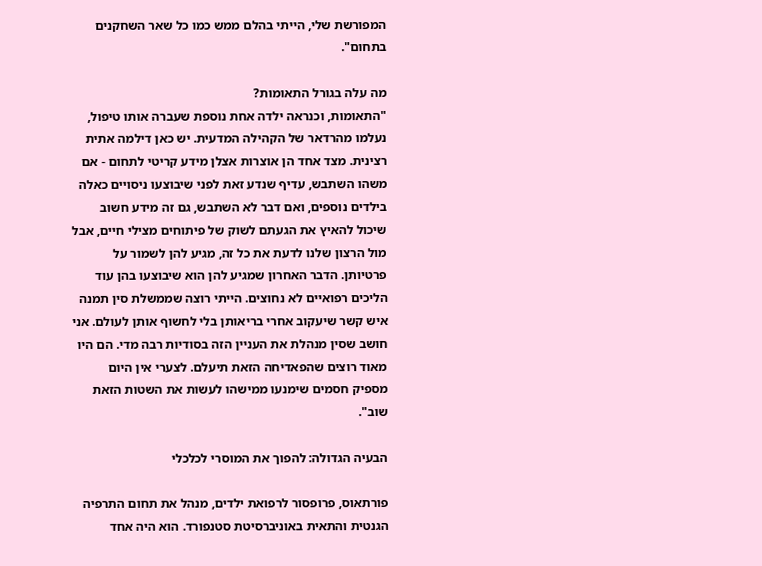המפורשת שלי, הייתי בהלם ממש כמו כל שאר השחקנים בתחום".

מה עלה בגורל התאומות?
"התאומות, וכנראה ילדה אחת נוספת שעברה אותו טיפול, נעלמו מהרדאר של הקהילה המדעית. יש כאן דילמה אתית רצינית. מצד אחד הן אוצרות אצלן מידע קריטי לתחום - אם משהו השתבש, עדיף שנדע זאת לפני שיבוצעו ניסויים כאלה בילדים נוספים, ואם דבר לא השתבש, גם זה מידע חשוב שיכול להאיץ את הגעתם לשוק של פיתוחים מצילי חיים, אבל מול הרצון שלנו לדעת את כל זה, מגיע להן לשמור על פרטיותן. הדבר האחרון שמגיע להן הוא שיבוצעו בהן עוד הליכים רפואיים לא נחוצים. הייתי רוצה שממשלת סין תמנה איש קשר שיעקוב אחרי בריאותן בלי לחשוף אותן לעולם. אני חושב שסין מנהלת את העניין הזה בסודיות רבה מדי. הם היו מאוד רוצים שהפאדיחה הזאת תיעלם. לצערי אין היום מספיק חסמים שימנעו ממישהו לעשות את השטות הזאת שוב".

הבעיה הגדולה: להפוך את המוסרי לכלכלי

פורתאוס, פרופסור לרפואת ילדים, מנהל את תחום התרפיה הגנטית והתאית באוניברסיטת סטנפורד. הוא היה אחד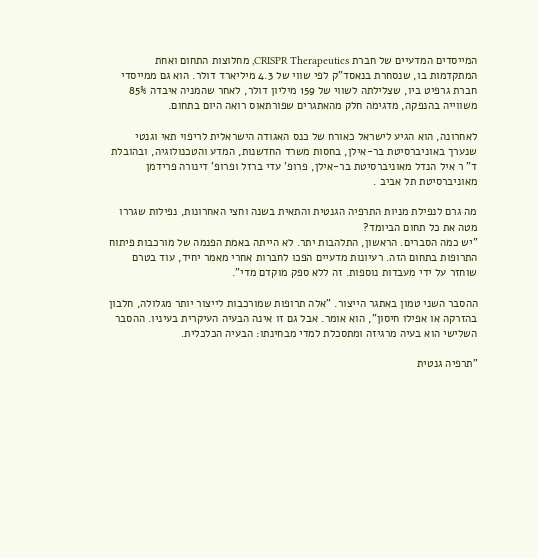המייסדים המדעיים של חברת CRISPR Therapeutics, מחלוצות התחום ואחת המתקדמות בו, שנסחרת בנאסד"ק לפי שווי של 4.3 מיליארד דולר. הוא גם ממייסדי חברת גרפיט ביו, שצלילתה לשווי של 159 מיליון דולר, לאחר שהמניה איבדה 85% משווייה בהנפקה, מדגימה חלק מהאתגרים שפורתאוס רואה היום בתחום.

לאחרונה, הוא הגיע לישראל כאורח של כנס האגודה הישראלית לריפוי תאי וגנטי שנערך באוניברסיטת בר-אילן, בחסות משרד החדשנות, המדע והטכנולוגיה, ובהובלת ד" ר איל הנדל מאוניברסיטת בר-אילן, פרופ' עדי ברזל ופרופ' דינורה פרידמן מאוניברסיטת תל אביב .

מה גרם לנפילת מניות התרפיה הגנטית והתאית בשנה וחצי האחרונות, נפילות שגררו מטה את כל תחום הביומד?
"יש כמה הסברים. הראשון, התלהבות יתר. לא הייתה באמת הפנמה של מורכבות פיתוח התרופות בתחום הזה. רעיונות מדעיים הפכו לחברות אחרי מאמר יחיד, עוד בטרם שוחזר על ידי מעבדות נוספות. זה ללא ספק מוקדם מדי".

ההסבר השני טמון באתגר הייצור. "אלה תרופות שמורכבות לייצור יותר מגלולה, חלבון בהזרקה או אפילו חיסון", הוא אומר. אבל גם זו אינה הבעיה העיקרית בעיניו. ההסבר השלישי הוא בעיה מרגיזה ומתסכלת למדי מבחינתו: הבעיה הכלכלית.

"תרפיה גנטית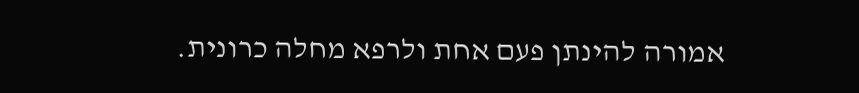אמורה להינתן פעם אחת ולרפא מחלה כרונית.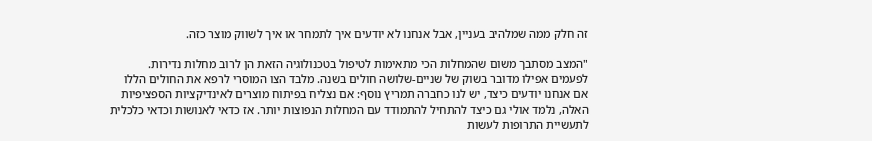זה חלק ממה שמלהיב בעניין, אבל אנחנו לא יודעים איך לתמחר או איך לשווק מוצר כזה.

"המצב מסתבך משום שהמחלות הכי מתאימות לטיפול בטכנולוגיה הזאת הן לרוב מחלות נדירות. לפעמים אפילו מדובר בשוק של שניים-שלושה חולים בשנה. מלבד הצו המוסרי לרפא את החולים הללו אם אנחנו יודעים כיצד, יש לנו כחברה תמריץ נוסף: אם נצליח בפיתוח מוצרים לאינדיקציות הספציפיות האלה, נלמד אולי גם כיצד להתחיל להתמודד עם המחלות הנפוצות יותר. אז כדאי לאנושות וכדאי כלכלית לתעשיית התרופות לעשות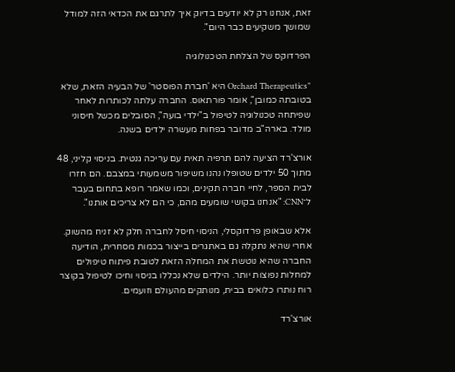זאת, אנחנו רק לא יודעים בדיוק איך לתרגם את הכדאי הזה למודל שמושך משקיעים כבר היום".

הפרדוקס של הצלחת הטכנולוגיה

"Orchard Therapeutics היא 'חברת הפוסטר' של הבעיה הזאת, שלא בטובתה כמובן", אומר פורתאוס. החברה עלתה לכותרות לאחר שפיתחה טכנולוגיה לטיפול ב"ילדי בועה", הסובלים מכשל חיסוני מולד. בארה"ב מדובר בפחות מעשרה ילדים בשנה.

אורצ'רד הציעה להם תרפיה תאית עם עריכה גנטית. בניסוי קליני, 48 מתוך 50 ילדים שטופלו נהנו משיפור משמעותי במצבם. הם חזרו לבית הספר, לחיי חברה תקינים, וכמו שאמר רופא בתחום בעבר ל־CNN: "אנחנו בקושי שומעים מהם, כי הם לא צריכים אותנו".

אלא שבאופן פרדוקסלי, הניסוי חיסל לחברה חלק לא זניח מהשוק. אחרי שהיא נתקלה גם באתגרים בייצור בכמות מסחרית, הודיעה החברה שהיא נוטשת את המחלה הזאת לטובת פיתוח טיפולים למחלות נפוצות יותר. הילדים שלא נכללו בניסוי וחיכו לטיפול בקוצר רוח נותרו כלואים בבית, מנותקים מהעולם וזועמים.

אורצ'רד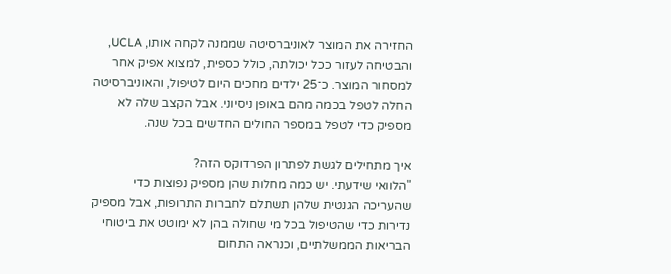החזירה את המוצר לאוניברסיטה שממנה לקחה אותו, UCLA, והבטיחה לעזור ככל יכולתה, כולל כספית, למצוא אפיק אחר למסחור המוצר. כ־25 ילדים מחכים היום לטיפול, והאוניברסיטה החלה לטפל בכמה מהם באופן ניסיוני. אבל הקצב שלה לא מספיק כדי לטפל במספר החולים החדשים בכל שנה.

איך מתחילים לגשת לפתרון הפרדוקס הזה?
"הלוואי שידעתי. יש כמה מחלות שהן מספיק נפוצות כדי שהעריכה הגנטית שלהן תשתלם לחברות התרופות, אבל מספיק נדירות כדי שהטיפול בכל מי שחולה בהן לא ימוטט את ביטוחי הבריאות הממשלתיים, וכנראה התחום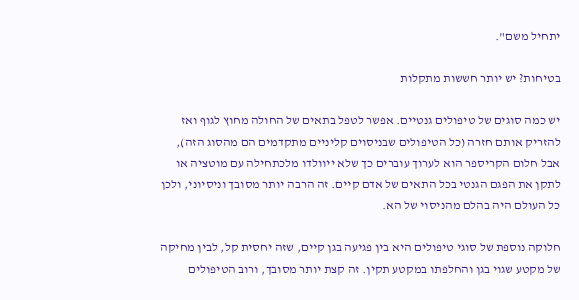יתחיל משם".

בטיחות? יש יותר חששות מתקלות

יש כמה סוגים של טיפולים גנטיים. אפשר לטפל בתאים של החולה מחוץ לגוף ואז להזריק אותם חזרה (כל הטיפולים שבניסוים קליניים מתקדמים הם מהסוג הזה), אבל חלום הקריספר הוא לערוך עוברים כך שלא ייוולדו מלכתחילה עם מוטציה או לתקן את הפגם הגנטי בכל התאים של אדם קיים. זה הרבה יותר מסובך וניסיוני, ולכן כל העולם היה בהלם מהניסוי של הא.

חלוקה נוספת של סוגי טיפולים היא בין פגיעה בגן קיים, שזה יחסית קל, לבין מחיקה של מקטע שגוי בגן והחלפתו במקטע תקין. זה קצת יותר מסובך, ורוב הטיפולים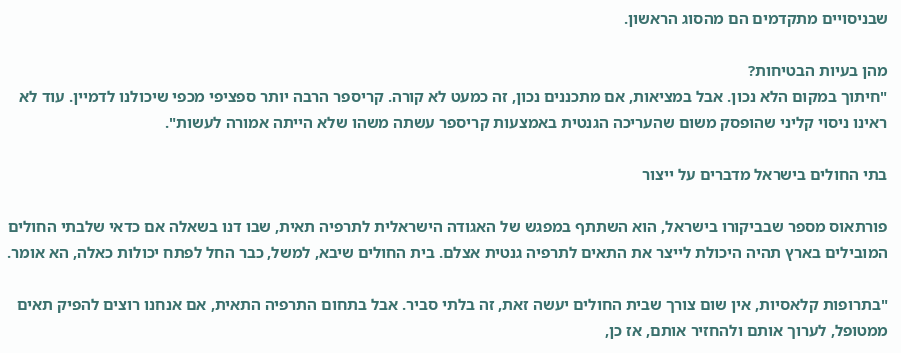שבניסויים מתקדמים הם מהסוג הראשון.

מהן בעיות הבטיחות?
"חיתוך במקום הלא נכון. אבל במציאות, אם מתכננים נכון, זה כמעט לא קורה. קריספר הרבה יותר ספציפי מכפי שיכולנו לדמיין. עוד לא ראינו ניסוי קליני שהופסק משום שהעריכה הגנטית באמצעות קריספר עשתה משהו שלא הייתה אמורה לעשות".

בתי החולים בישראל מדברים על ייצור

פורתאוס מספר שבביקורו בישראל, הוא השתתף במפגש של האגודה הישראלית לתרפיה תאית, שבו דנו בשאלה אם כדאי שלבתי החולים המובילים בארץ תהיה היכולת לייצר את התאים לתרפיה גנטית אצלם. בית החולים שיבא, למשל, כבר החל לפתח יכולות כאלה, הא אומר.

"בתרופות קלאסיות, אין שום צורך שבית החולים יעשה זאת, זה בלתי סביר. אבל בתחום התרפיה התאית, אם אנחנו רוצים להפיק תאים ממטופל, לערוך אותם ולהחזיר אותם, אז כן,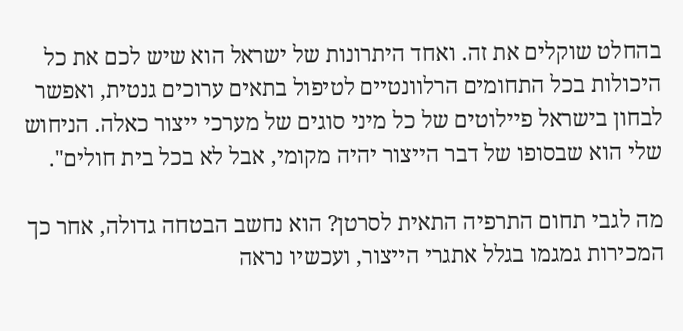בהחלט שוקלים את זה. ואחד היתרונות של ישראל הוא שיש לכם את כל היכולות בכל התחומים הרלוונטיים לטיפול בתאים ערוכים גנטית, ואפשר לבחון בישראל פיילוטים של כל מיני סוגים של מערכי ייצור כאלה. הניחוש שלי הוא שבסופו של דבר הייצור יהיה מקומי, אבל לא בכל בית חולים".

מה לגבי תחום התרפיה התאית לסרטן? הוא נחשב הבטחה גדולה, אחר כך המכירות גמגמו בגלל אתגרי הייצור, ועכשיו נראה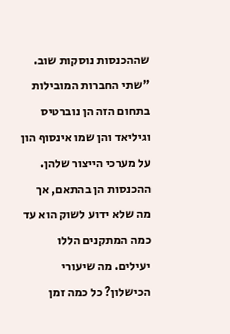שההכנסות נוסקות שוב.
"שתי החברות המובילות בתחום הזה הן נוברטיס וגיליאד והן שמו אינסוף הון על מערכי הייצור שלהן. ההכנסות הן בהתאם, אך מה שלא ידוע לשוק הוא עד כמה המתקנים הללו יעילים. מה שיעורי הכישלון? כל כמה זמן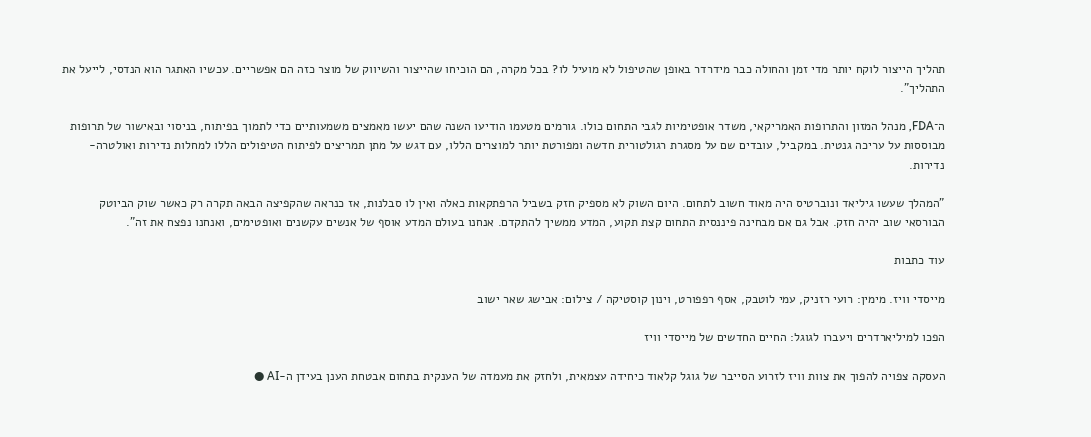תהליך הייצור לוקח יותר מדי זמן והחולה כבר מידרדר באופן שהטיפול לא מועיל לו? בכל מקרה, הם הוכיחו שהייצור והשיווק של מוצר כזה הם אפשריים. עכשיו האתגר הוא הנדסי, לייעל את התהליך".

ה־FDA, מנהל המזון והתרופות האמריקאי, משדר אופטימיות לגבי התחום כולו. גורמים מטעמו הודיעו השנה שהם יעשו מאמצים משמעותיים כדי לתמוך בפיתוח, בניסוי ובאישור של תרופות מבוססות על עריכה גנטית. במקביל, עובדים שם על מסגרת רגולטורית חדשה ומפורטת יותר למוצרים הללו, עם דגש על מתן תמריצים לפיתוח הטיפולים הללו למחלות נדירות ואולטרה-נדירות.

"המהלך שעשו גיליאד ונוברטיס היה מאוד חשוב לתחום. היום השוק לא מספיק חזק בשביל הרפתקאות כאלה ואין לו סבלנות, אז כנראה שהקפיצה הבאה תקרה רק כאשר שוק הביוטק הבורסאי שוב יהיה חזק. אבל גם אם מבחינה פיננסית התחום קצת תקוע, המדע ממשיך להתקדם. אנחנו בעולם המדע אוסף של אנשים עקשנים ואופטימים, ואנחנו נפצח את זה".

עוד כתבות

מייסדי וויז. מימין: רועי רזניק, עמי לוטבק, אסף רפפורט, וינון קוסטיקה / צילום: אבישג שאר ישוב

הפכו למיליארדרים ויעברו לגוגל: החיים החדשים של מייסדי וויז

העסקה צפויה להפוך את צוות וויז לזרוע הסייבר של גוגל קלאוד כיחידה עצמאית, ולחזק את מעמדה של הענקית בתחום אבטחת הענן בעידן ה-AI ●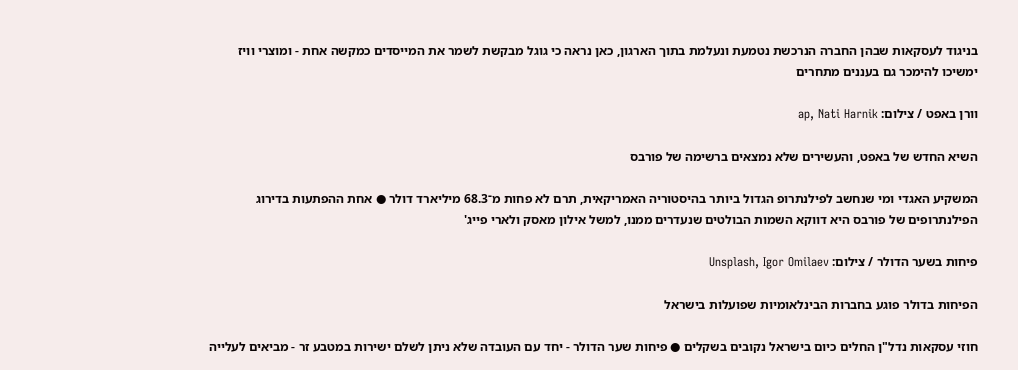בניגוד לעסקאות שבהן החברה הנרכשת נטמעת ונעלמת בתוך הארגון, כאן נראה כי גוגל מבקשת לשמר את המייסדים כמקשה אחת - ומוצרי וויז ימשיכו להימכר גם בעננים מתחרים

וורן באפט / צילום: ap, Nati Harnik

השיא החדש של באפט, והעשירים שלא נמצאים ברשימה של פורבס

המשקיע האגדי ומי שנחשב לפילנתרופ הגדול ביותר בהיסטוריה האמריקאית, תרם לא פחות מ־68.3 מיליארד דולר ● אחת ההפתעות בדירוג הפילנתרופים של פורבס היא דווקא השמות הבולטים שנעדרים ממנו, למשל אילון מאסק ולארי פייג'

פיחות בשער הדולר / צילום: Unsplash, Igor Omilaev

הפיחות בדולר פוגע בחברות הבינלאומיות שפועלות בישראל

חוזי עסקאות נדל"ן החלים כיום בישראל נקובים בשקלים ● פיחות שער הדולר - יחד עם העובדה שלא ניתן לשלם ישירות במטבע זר - מביאים לעלייה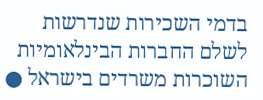בדמי השכירות שנדרשות לשלם החברות הבינלאומיות השוכרות משרדים בישראל ●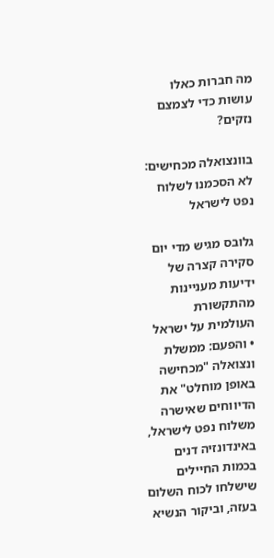מה חברות כאלו עושות כדי לצמצם נזקים?

בוונצואלה מכחישים: לא הסכמנו לשלוח נפט לישראל

גלובס מגיש מדי יום סקירה קצרה של ידיעות מעניינות מהתקשורת העולמית על ישראל • והפעם: ממשלת ונצואלה "מכחישה באופן מוחלט" את הדיווחים שאישרה משלוח נפט לישראל, באינדונזיה דנים בכמות החיילים שישלחו לכוח השלום בעזה, וביקור הנשיא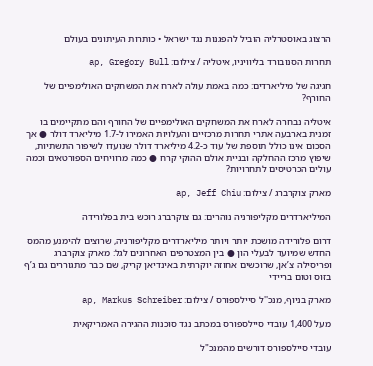הרצוג באוסטרליה הוביל להפגנות נגד ישראל • כותרות העיתונים בעולם

תחרות הסנובורד בליוויניו, איטליה / צילום: ap, Gregory Bull

חגיגה של מיליארדים: כמה באמת עולה לארח את המשחקים האולימפיים של החורף?

איטליה נבחרה לארח את המשחקים האולימפיים של החורף והם מתקיימים בו זמנית בארבעה אתרי תחרות מרכזיים והעלויות האמירו ל-1.7 מיליארד דולר ● אך הסכום אינו כולל תוספת של עוד כ-4.2 מיליארד דולר שנועדו לשיפור התשתיות, שיפוץ מרכז ההחלקה ובניית אולם ההוקי קרח ● כמה מרוויחים הספורטאים וכמה עולים הכרטיסים לתחרויות?

מארק צוקרברג / צילום: ap, Jeff Chiu

המיליארדרים מקליפורניה נוהרים: גם צוקרברג רוכש בית בפלורידה

דרום פלורידה מושכת יותר ויותר מיליארדרים מקליפורניה, שרוצים להימנע מהמס החדש שמיועד לבעלי הון ● בין המצטרפים האחרונים לגל: מארק צוקרברג ופריסילה צ’אן, שרוכשים אחוזה יוקרתית באינדיאן קריק, שם כבר מתגוררים גם ג’ף בזוס וטום בריידי

מארק בניוף, מנכ''ל סיילספורס / צילום: ap, Markus Schreiber

מעל 1,400 עובדי סיילספורס במכתב נגד סוכנות ההגירה האמריקאית

עובדי סיילספורס דורשים מהמנכ"ל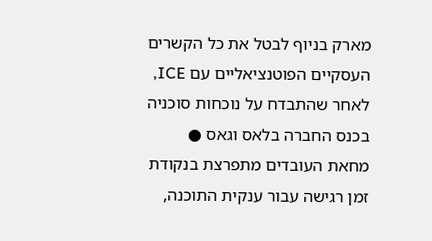מארק בניוף לבטל את כל הקשרים העסקיים הפוטנציאליים עם ICE, לאחר שהתבדח על נוכחות סוכניה בכנס החברה בלאס וגאס ● מחאת העובדים מתפרצת בנקודת זמן רגישה עבור ענקית התוכנה,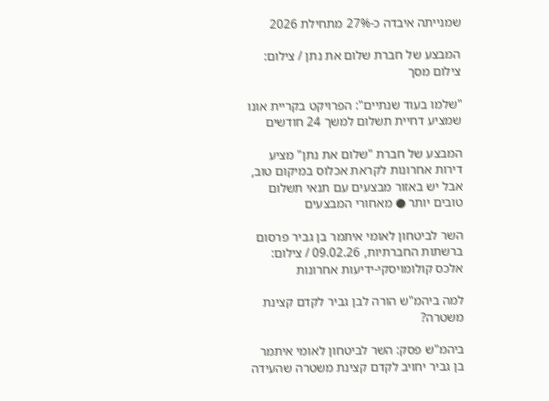שמנייתה איבדה כ-27% מתחילת 2026

המבצע של חברת שלום את נתן / צילום:  צילום מסך

"שלמו בעוד שנתיים": הפרויקט בקריית אונו שמציע דחיית תשלום למשך 24 חודשים

המבצע של חברת "שלום את נתן" מציע דירות אחרונות לקראת אכלוס במיקום טוב, אבל יש באזור מבצעים עם תנאי תשלום טובים יותר ● מאחורי המבצעים

השר לביטחון לאומי איתמר בן גביר פרסום ברשתות החברתיות, 09.02.26 / צילום: אלכס קולומויסקי-ידיעות אחרונות

למה ביהמ"ש הורה לבן גביר לקדם קצינת משטרה?

ביהמ"ש פסק: השר לביטחון לאומי איתמר בן גביר יחויב לקדם קצינת משטרה שהעידה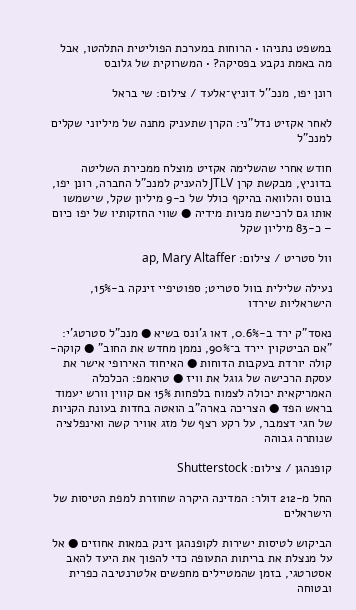במשפט נתניהו • הרוחות במערכת הפוליטית התלהטו, אבל מה באמת נקבע בפסיקה? • המשרוקית של גלובס

רונן יפו, מנכ''ל דוניץ־אלעד / צילום: שי בראל

לאחר אקזיט נדל"ני: הקרן שתעניק מתנה של מיליוני שקלים למנכ"ל

חודש אחרי שהשלימה אקזיט מוצלח ממכירת השליטה בדוניץ, מבקשת קרן JTLV להעניק למנכ"ל החברה, רונן יפו, בונוס והלוואה בהיקף כולל של כ-9 מיליון שקל, שישמשו אותו גם לרכישת מניות מידיה ● שווי החזקותיו של יפו כיום – כ-83 מיליון שקל

וול סטריט / צילום: ap, Mary Altaffer

נעילה שלילית בוול סטריט; ספוטיפיי זינקה ב-15%, הישראליות שירדו

נאסד"ק ירד ב-0.6%, דאו ג'ונס בשיא ● מנכ"ל סטרטג'י: "אם הביטקוין יירד ב־90%, נממן מחדש את החוב" ● קוקה-קולה יורדת בעקבות הדוחות ● האיחוד האירופי אישר את עסקת הרכישה של גוגל את וויז ● טראמפ: הכלכלה האמריקאית יכולה לצמוח בלפחות 15% אם קווין וורש יעמוד בראש הפד ● הצריכה בארה"ב הואטה בחדות בעונת הקניות של חגי דצמבר, על רקע רצף של מזג אוויר קשה ואינפלציה שנותרה גבוהה

קופנהגן / צילום: Shutterstock

החל מ-212 דולר: המדינה היקרה שחוזרת למפת הטיסות של הישראלים

הביקוש לטיסות ישירות לקופנהגן זינק במאות אחוזים ● אל על מנצלת את בריתות התעופה כדי להפוך את היעד להאב אסטרטגי, בזמן שהמטיילים מחפשים אלטרנטיבה כפרית ובטוחה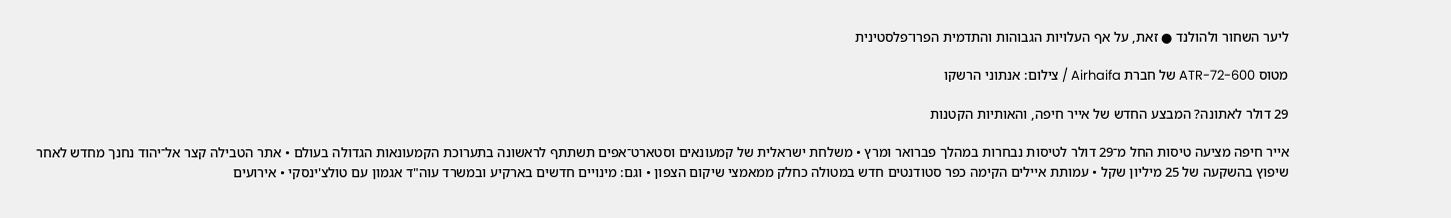ליער השחור ולהולנד ● זאת, על אף העלויות הגבוהות והתדמית הפרו־פלסטינית

מטוס ATR-72-600 של חברת Airhaifa / צילום: אנתוני הרשקו

29 דולר לאתונה? המבצע החדש של אייר חיפה, והאותיות הקטנות

אייר חיפה מציעה טיסות החל מ־29 דולר לטיסות נבחרות במהלך פברואר ומרץ • משלחת ישראלית של קמעונאים וסטארט־אפים תשתתף לראשונה בתערוכת הקמעונאות הגדולה בעולם • אתר הטבילה קצר אל־יהוד נחנך מחדש לאחר שיפוץ בהשקעה של 25 מיליון שקל • עמותת איילים הקימה כפר סטודנטים חדש במטולה כחלק ממאמצי שיקום הצפון • וגם: מינויים חדשים בארקיע ובמשרד עוה"ד אגמון עם טולצ'ינסקי • אירועים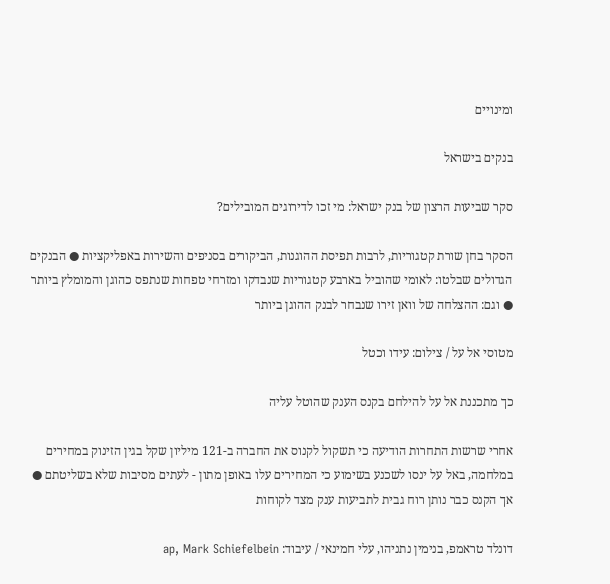ומינויים

בנקים בישראל

סקר שביעות הרצון של בנק ישראל: מי זכו לדירוגים המובילים?

הסקר בחן שורת קטגוריות, לרבות תפיסת ההוגנות, הביקורים בסניפים והשירות באפליקציות ● הבנקים הגדולים שבלטו: לאומי שהוביל בארבע קטגוריות שנבדקו ומזרחי טפחות שנתפס כהוגן והמומלץ ביותר ● וגם: ההצלחה של וואן זירו שנבחר לבנק ההוגן ביותר

מטוסי אל על / צילום: עידו וכטל

כך מתכננת אל על להילחם בקנס הענק שהוטל עליה

אחרי שרשות התחרות הודיעה כי תשקול לקנוס את החברה ב-121 מיליון שקל בגין הזינוק במחירים במלחמה, באל על ינסו לשכנע בשימוע כי המחירים עלו באופן מתון - לעתים מסיבות שלא בשליטתם ● אך הקנס כבר נותן רוח גבית לתביעות ענק מצד לקוחות

דונלד טראמפ, בנימין נתניהו, עלי חמינאי / עיבוד: ap, Mark Schiefelbein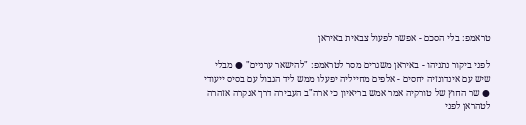טראמפ: בלי הסכם - אפשר לפעול צבאית באיראן

לפני ביקור נתניהו - באיראן משגרים מסר לטראמפ: "להישאר ערניים" ● מבלי שיש עם אינדונזיה יחסים - אלפים מחייליה יפעלו ממש ליד הגבול עם בסיס ייעודי ● שר החוץ של טורקיה אמר אמש בריאיון כי ארה"ב העבירה דרך אנקרה אזהרה לטהראן לפני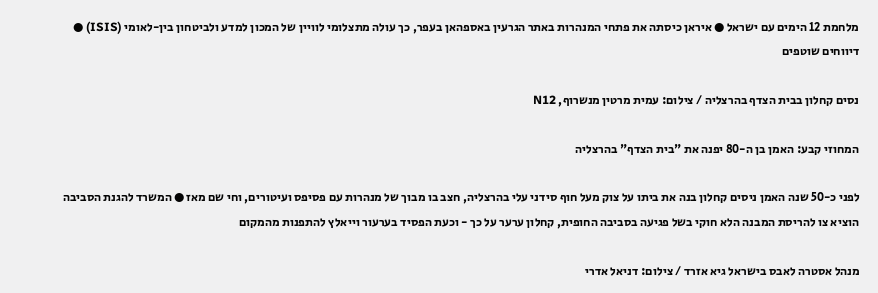מלחמת 12 הימים עם ישראל ● איראן כיסתה את פתחי המנהרות באתר הגרעין באספהאן בעפר, כך עולה מתצלומי לוויין של המכון למדע ולביטחון בין-לאומי (ISIS) ● דיווחים שוטפים

נסים קחלון בבית הצדף בהרצליה / צילום: עמית מרטין מנשרוף, N12

המחוזי קבע: האמן בן ה-80 יפנה את "בית הצדף" בהרצליה

לפני כ-50 שנה האמן ניסים קחלון בנה את ביתו על צוק מעל חוף סידני עלי בהרצליה, חצב בו מבוך של מנהרות עם פסיפס ועיטורים, וחי שם מאז ● המשרד להגנת הסביבה הוציא צו להריסת המבנה הלא חוקי בשל פגיעה בסביבה החופית, קחלון ערער על כך - וכעת הפסיד בערעור וייאלץ להתפנות מהמקום

מנהל אסטרה לאבס בישראל גיא אזרד / צילום: דניאל אדרי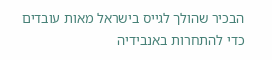הבכיר שהולך לגייס בישראל מאות עובדים כדי להתחרות באנבידיה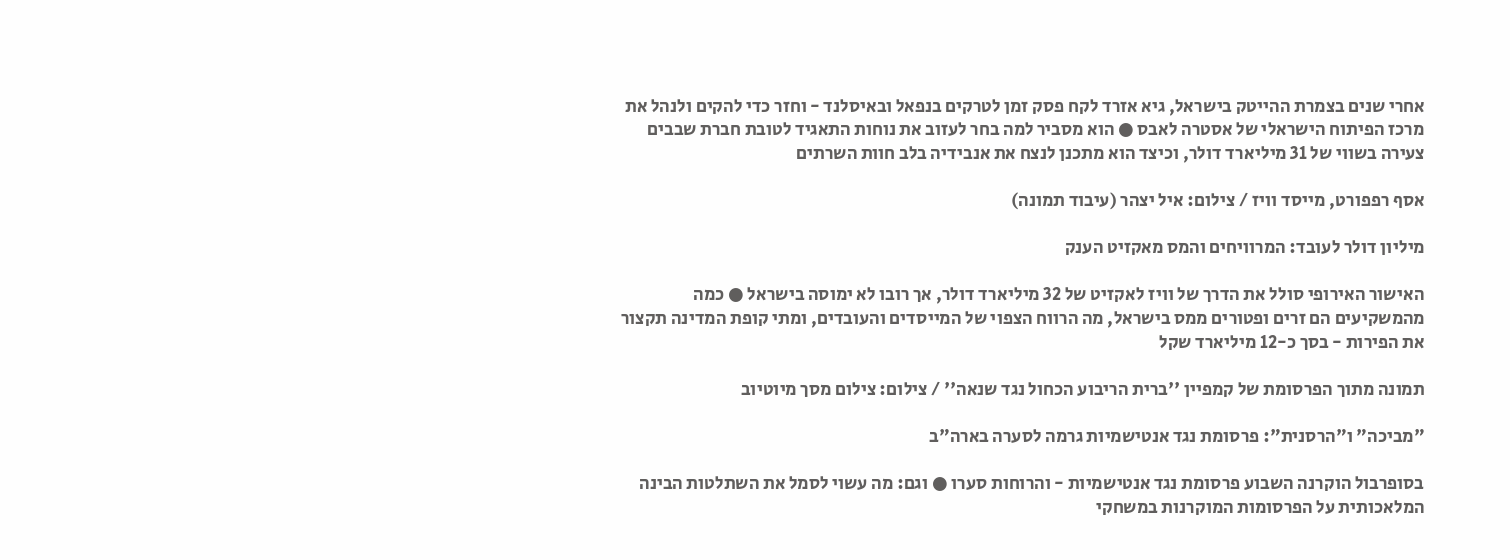אחרי שנים בצמרת ההייטק בישראל, גיא אזרד לקח פסק זמן לטרקים בנפאל ובאיסלנד - וחזר כדי להקים ולנהל את מרכז הפיתוח הישראלי של אסטרה לאבס ● הוא מסביר למה בחר לעזוב את נוחות התאגיד לטובת חברת שבבים צעירה בשווי של 31 מיליארד דולר, וכיצד הוא מתכנן לנצח את אנבידיה בלב חוות השרתים

אסף רפפורט, מייסד וויז / צילום: איל יצהר (עיבוד תמונה)

מיליון דולר לעובד: המרוויחים והמס מאקזיט הענק

האישור האירופי סולל את הדרך של וויז לאקזיט של 32 מיליארד דולר, אך רובו לא ימוסה בישראל ● כמה מהמשקיעים הם זרים ופטורים ממס בישראל, מה הרווח הצפוי של המייסדים והעובדים, ומתי קופת המדינה תקצור את הפירות - בסך כ-12 מיליארד שקל

תמונה מתוך הפרסומת של קמפיין ''ברית הריבוע הכחול נגד שנאה'' / צילום: צילום מסך מיוטיוב

"מביכה" ו"הרסנית": פרסומת נגד אנטישמיות גרמה לסערה בארה"ב

בסופרבול הוקרנה השבוע פרסומת נגד אנטישמיות - והרוחות סערו ● וגם: מה עשוי לסמל את השתלטות הבינה המלאכותית על הפרסומות המוקרנות במשחקי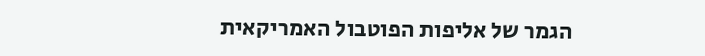הגמר של אליפות הפוטבול האמריקאית